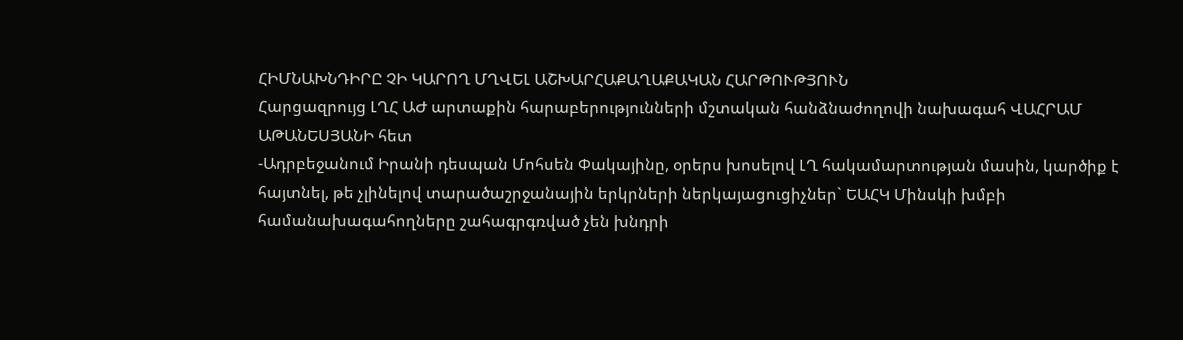ՀԻՄՆԱԽՆԴԻՐԸ ՉԻ ԿԱՐՈՂ ՄՂՎԵԼ ԱՇԽԱՐՀԱՔԱՂԱՔԱԿԱՆ ՀԱՐԹՈՒԹՅՈՒՆ
Հարցազրույց ԼՂՀ ԱԺ արտաքին հարաբերությունների մշտական հանձնաժողովի նախագահ ՎԱՀՐԱՄ ԱԹԱՆԵՍՅԱՆԻ հետ
-Ադրբեջանում Իրանի դեսպան Մոհսեն Փակայինը, օրերս խոսելով ԼՂ հակամարտության մասին, կարծիք է հայտնել, թե չլինելով տարածաշրջանային երկրների ներկայացուցիչներ` ԵԱՀԿ Մինսկի խմբի համանախագահողները շահագրգռված չեն խնդրի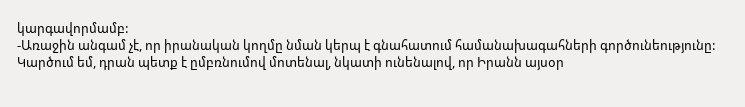կարգավորմամբ:
-Առաջին անգամ չէ, որ իրանական կողմը նման կերպ է գնահատում համանախագահների գործունեությունը: Կարծում եմ, դրան պետք է ըմբռնումով մոտենալ, նկատի ունենալով, որ Իրանն այսօր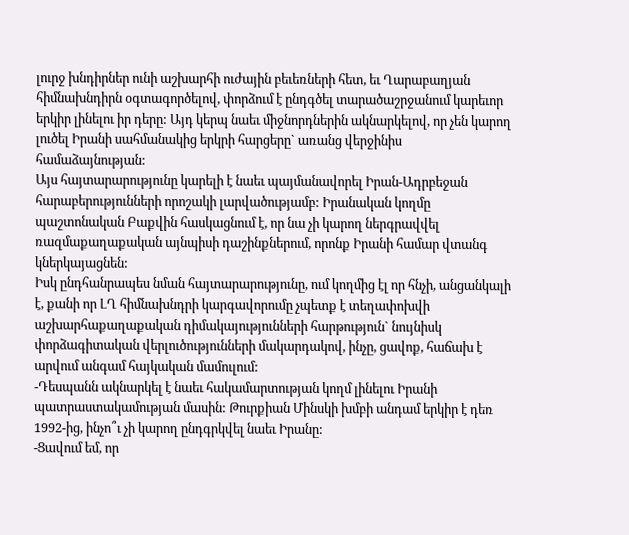լուրջ խնդիրներ ունի աշխարհի ուժային բեւեռների հետ, եւ Ղարաբաղյան հիմնախնդիրն օգտագործելով, փորձում է ընդգծել տարածաշրջանում կարեւոր երկիր լինելու իր դերը: Այդ կերպ նաեւ միջնորդներին ակնարկելով, որ չեն կարող լուծել Իրանի սահմանակից երկրի հարցերը` առանց վերջինիս համաձայնության:
Այս հայտարարությունը կարելի է նաեւ պայմանավորել Իրան-Ադրբեջան հարաբերությունների որոշակի լարվածությամբ: Իրանական կողմը պաշտոնական Բաքվին հասկացնում է, որ նա չի կարող ներգրավվել ռազմաքաղաքական այնպիսի դաշինքներում, որոնք Իրանի համար վտանգ կներկայացնեն:
Իսկ ընդհանրապես նման հայտարարությունը, ում կողմից էլ որ հնչի, անցանկալի է, քանի որ ԼՂ հիմնախնդրի կարգավորումը չպետք է տեղափոխվի աշխարհաքաղաքական դիմակայությունների հարթություն` նույնիսկ փորձագիտական վերլուծությունների մակարդակով, ինչը, ցավոք, հաճախ է արվում անգամ հայկական մամուլում:
-Դեսպանն ակնարկել է նաեւ հակամարտության կողմ լինելու Իրանի պատրաստակամության մասին: Թուրքիան Մինսկի խմբի անդամ երկիր է դեռ 1992-ից, ինչո՞ւ չի կարող ընդգրկվել նաեւ Իրանը:
-Ցավում եմ, որ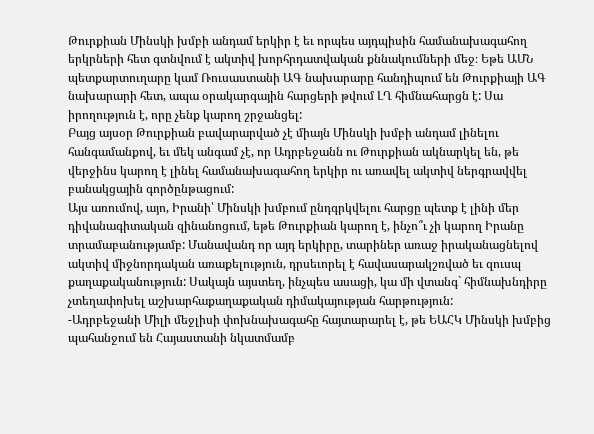Թուրքիան Մինսկի խմբի անդամ երկիր է եւ որպես այդպիսին համանախագահող երկրների հետ գտնվում է ակտիվ խորհրդատվական քննակումների մեջ։ Եթե ԱՄՆ պետքարտուղարը կամ Ռուսաստանի ԱԳ նախարարը հանդիպում են Թուրքիայի ԱԳ նախարարի հետ, ապա օրակարգային հարցերի թվում ԼՂ հիմնահարցն է: Սա իրողություն է, որը չենք կարող շրջանցել:
Բայց այսօր Թուրքիան բավարարված չէ միայն Մինսկի խմբի անդամ լինելու հանգամանքով, եւ մեկ անգամ չէ, որ Ադրբեջանն ու Թուրքիան ակնարկել են, թե վերջինս կարող է լինել համանախագահող երկիր ու առավել ակտիվ ներգրավվել բանակցային գործընթացում:
Այս առումով, այո, Իրանի՝ Մինսկի խմբում ընդգրկվելու հարցը պետք է լինի մեր դիվանագիտական զինանոցում, եթե Թուրքիան կարող է, ինչո՞ւ չի կարող Իրանը տրամաբանությամբ: Մանավանդ որ այդ երկիրը, տարիներ առաջ իրականացնելով ակտիվ միջնորդական առաքելություն, դրսեւորել է հավասարակշռված եւ զուսպ քաղաքականություն: Սակայն այստեղ, ինչպես ասացի, կա մի վտանգ` հիմնախնդիրը չտեղափոխել աշխարհաքաղաքական դիմակայության հարթություն:
-Ադրբեջանի Միլի մեջլիսի փոխնախագահը հայտարարել է, թե ԵԱՀԿ Մինսկի խմբից պահանջում են Հայաստանի նկատմամբ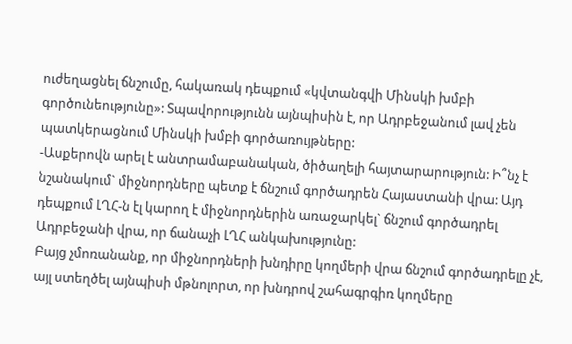ուժեղացնել ճնշումը, հակառակ դեպքում «կվտանգվի Մինսկի խմբի գործունեությունը»: Տպավորությունն այնպիսին է, որ Ադրբեջանում լավ չեն պատկերացնում Մինսկի խմբի գործառույթները:
-Ասքերովն արել է անտրամաբանական, ծիծաղելի հայտարարություն: Ի՞նչ է նշանակում` միջնորդները պետք է ճնշում գործադրեն Հայաստանի վրա: Այդ դեպքում ԼՂՀ-ն էլ կարող է միջնորդներին առաջարկել` ճնշում գործադրել Ադրբեջանի վրա, որ ճանաչի ԼՂՀ անկախությունը:
Բայց չմոռանանք, որ միջնորդների խնդիրը կողմերի վրա ճնշում գործադրելը չէ, այլ ստեղծել այնպիսի մթնոլորտ, որ խնդրով շահագրգիռ կողմերը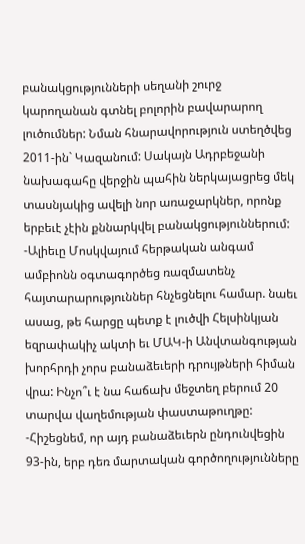բանակցությունների սեղանի շուրջ կարողանան գտնել բոլորին բավարարող լուծումներ: Նման հնարավորություն ստեղծվեց 2011-ին` Կազանում: Սակայն Ադրբեջանի նախագահը վերջին պահին ներկայացրեց մեկ տասնյակից ավելի նոր առաջարկներ, որոնք երբեւէ չէին քննարկվել բանակցություններում:
-Ալիեւը Մոսկվայում հերթական անգամ ամբիոնն օգտագործեց ռազմատենչ հայտարարություններ հնչեցնելու համար. նաեւ ասաց, թե հարցը պետք է լուծվի Հելսինկյան եզրափակիչ ակտի եւ ՄԱԿ-ի Անվտանգության խորհրդի չորս բանաձեւերի դրույթների հիման վրա: Ինչո՞ւ է նա հաճախ մեջտեղ բերում 20 տարվա վաղեմության փաստաթուղթը:
-Հիշեցնեմ, որ այդ բանաձեւերն ընդունվեցին 93-ին, երբ դեռ մարտական գործողությունները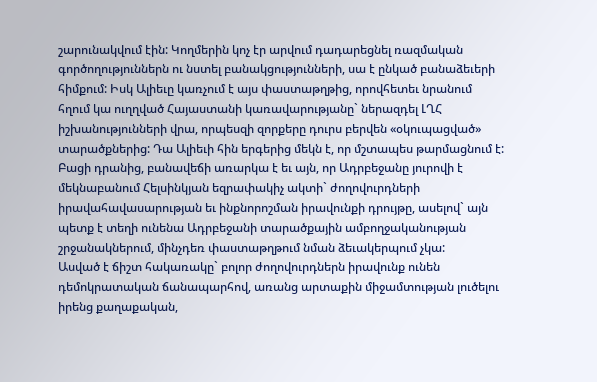շարունակվում էին: Կողմերին կոչ էր արվում դադարեցնել ռազմական գործողություններն ու նստել բանակցությունների, սա է ընկած բանաձեւերի հիմքում: Իսկ Ալիեւը կառչում է այս փաստաթղթից, որովհետեւ նրանում հղում կա ուղղված Հայաստանի կառավարությանը` ներազդել ԼՂՀ իշխանությունների վրա, որպեսզի զորքերը դուրս բերվեն «օկուպացված» տարածքներից: Դա Ալիեւի հին երգերից մեկն է, որ մշտապես թարմացնում է:
Բացի դրանից, բանավեճի առարկա է եւ այն, որ Ադրբեջանը յուրովի է մեկնաբանում Հելսինկյան եզրափակիչ ակտի` ժողովուրդների իրավահավասարության եւ ինքնորոշման իրավունքի դրույթը, ասելով` այն պետք է տեղի ունենա Ադրբեջանի տարածքային ամբողջականության շրջանակներում, մինչդեռ փաստաթղթում նման ձեւակերպում չկա:
Ասված է ճիշտ հակառակը` բոլոր ժողովուրդներն իրավունք ունեն դեմոկրատական ճանապարհով, առանց արտաքին միջամտության լուծելու իրենց քաղաքական,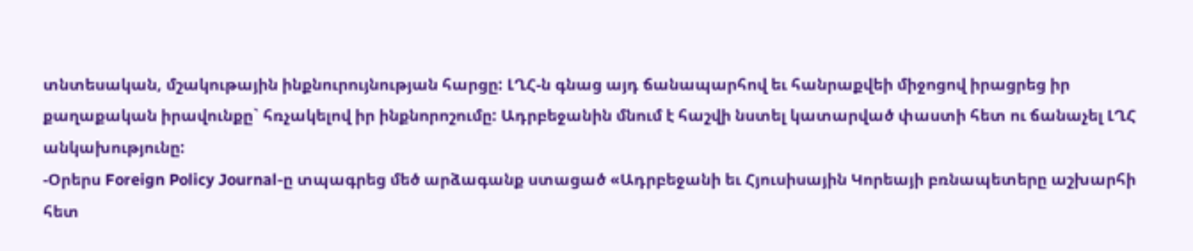տնտեսական, մշակութային ինքնուրույնության հարցը: ԼՂՀ-ն գնաց այդ ճանապարհով եւ հանրաքվեի միջոցով իրացրեց իր քաղաքական իրավունքը` հռչակելով իր ինքնորոշումը: Ադրբեջանին մնում է հաշվի նստել կատարված փաստի հետ ու ճանաչել ԼՂՀ անկախությունը:
-Օրերս Foreign Policy Journal-ը տպագրեց մեծ արձագանք ստացած «Ադրբեջանի եւ Հյուսիսային Կորեայի բռնապետերը աշխարհի հետ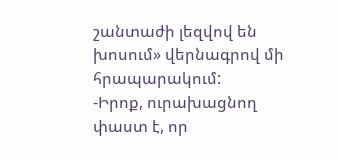շանտաժի լեզվով են խոսում» վերնագրով մի հրապարակում:
-Իրոք, ուրախացնող փաստ է, որ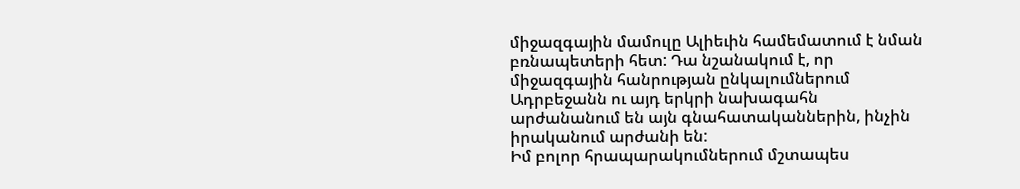միջազգային մամուլը Ալիեւին համեմատում է նման բռնապետերի հետ: Դա նշանակում է, որ միջազգային հանրության ընկալումներում Ադրբեջանն ու այդ երկրի նախագահն արժանանում են այն գնահատականներին, ինչին իրականում արժանի են:
Իմ բոլոր հրապարակումներում մշտապես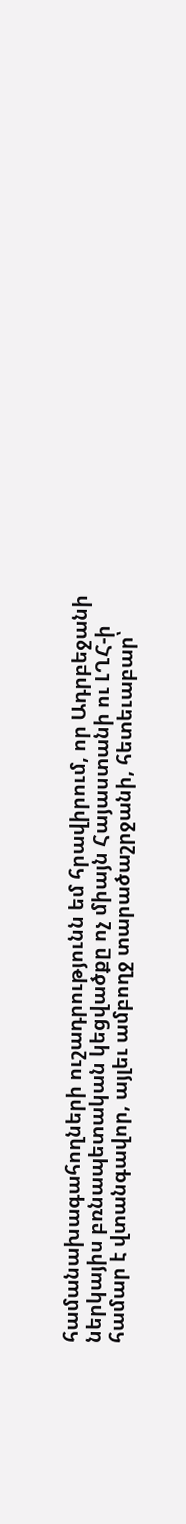համանախագահողների ուշադրությունն եմ հրավիրում, որ Ադրբեջանի ներկայիս բռնապետական կեցվածքը ոչ միայն Հայաստանի ու ԼՂՀ-ի համար է վտանգավոր, այլեւ ամբողջ տարածաշրջանի, հետեւաբար՝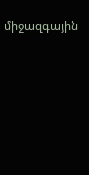միջազգային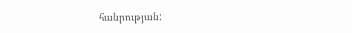հանրության: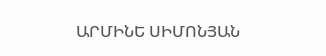ԱՐՄԻՆԵ ՍԻՄՈՆՅԱՆ